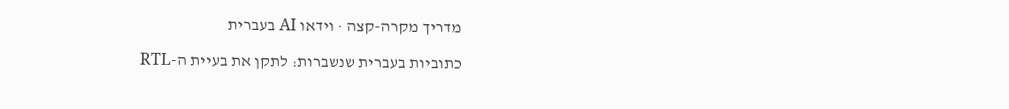מדריך מקרה-קצה · וידאו AI בעברית

כתוביות בעברית שנשברות: לתקן את בעיית ה-RTL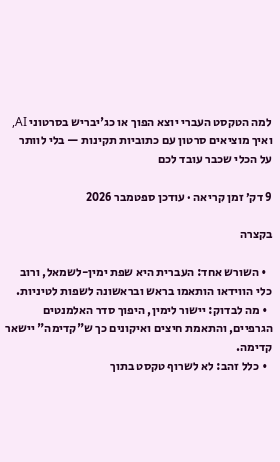למה הטקסט העברי יוצא הפוך או כג'יבריש בסרטוני AI, ואיך מוציאים סרטון עם כתוביות תקינות — בלי לוותר על הכלי שכבר עובד לכם

9 דק׳ זמן קריאה · עודכן ספטמבר 2026

בקצרה

  • השורש אחד: העברית היא שפת ימין-לשמאל, ורוב כלי הווידאו הותאמו בראש ובראשונה לשפות לטיניות.
  • מה לבדוק: יישור לימין, היפוך סדר האלמנטים הגרפיים, והתאמת חיצים ואיקונים כך ש"קדימה" יישאר קדימה.
  • כלל זהב: לא לשרוף טקסט בתוך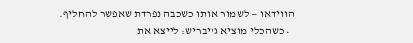הווידאו — לשמור אותו כשכבה נפרדת שאפשר להחליף.
  • כשהכלי מוציא ג'יבריש: לייצא את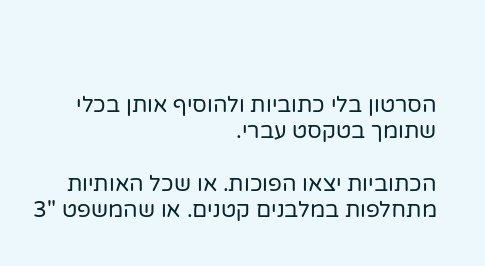הסרטון בלי כתוביות ולהוסיף אותן בכלי שתומך בטקסט עברי.

הכתוביות יצאו הפוכות. או שכל האותיות מתחלפות במלבנים קטנים. או שהמשפט "3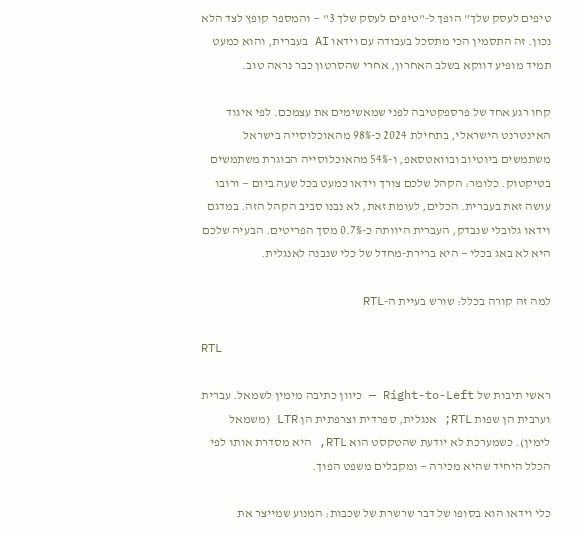טיפים לעסק שלך" הופך ל-"טיפים לעסק שלך 3" — והמספר קופץ לצד הלא נכון. זה התסמין הכי מתסכל בעבודה עם וידאו AI בעברית, והוא כמעט תמיד מופיע דווקא בשלב האחרון, אחרי שהסרטון כבר נראה טוב.

קחו רגע אחד של פרספקטיבה לפני שמאשימים את עצמכם. לפי איגוד האינטרנט הישראלי, בתחילת 2024 כ-98% מהאוכלוסייה בישראל משתמשים ביוטיוב ובוואטסאפ, ו-54% מהאוכלוסייה הבוגרת משתמשים בטיקטוק. כלומר: הקהל שלכם צורך וידאו כמעט בכל שעה ביום — ורובו עושה זאת בעברית. הכלים, לעומת זאת, לא נבנו סביב הקהל הזה. במדגם וידאו גלובלי שנבדק, העברית היוותה כ-0.7% מסך הפריטים. הבעיה שלכם היא לא באג בכלי — היא ברירת-מחדל של כלי שנבנה לאנגלית.

למה זה קורה בכלל: שורש בעיית ה-RTL

RTL

ראשי תיבות של Right-to-Left — כיוון כתיבה מימין לשמאל. עברית וערבית הן שפות RTL; אנגלית, ספרדית וצרפתית הן LTR (משמאל לימין). כשמערכת לא יודעת שהטקסט הוא RTL, היא מסדרת אותו לפי הכלל היחיד שהיא מכירה — ומקבלים משפט הפוך.

כלי וידאו הוא בסופו של דבר שרשרת של שכבות: המנוע שמייצר את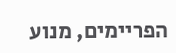הפריימים, מנוע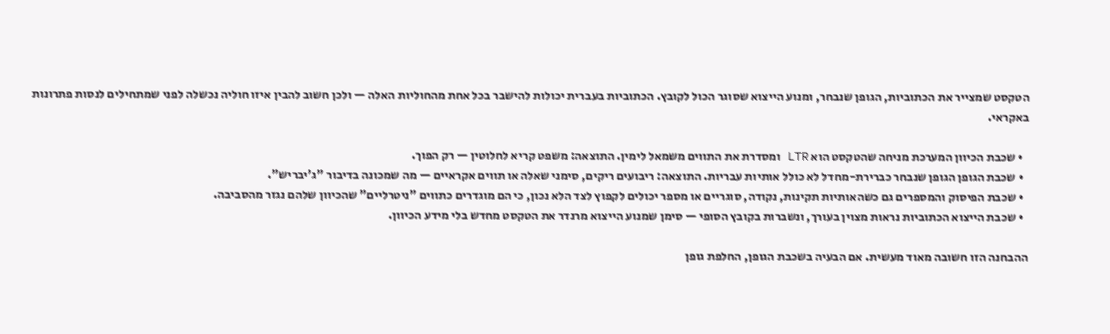הטקסט שמצייר את הכתוביות, הגופן שנבחר, ומנוע הייצוא שסוגר הכול לקובץ. הכתוביות בעברית יכולות להישבר בכל אחת מהחוליות האלה — ולכן חשוב להבין איזו חוליה נכשלה לפני שמתחילים לנסות פתרונות באקראי.

  • שכבת הכיוון המערכת מניחה שהטקסט הוא LTR ומסדרת את התווים משמאל לימין. התוצאה: משפט קריא לחלוטין — רק הפוך.
  • שכבת הגופן הגופן שנבחר כברירת-מחדל לא כולל אותיות עבריות. התוצאה: ריבועים ריקים, סימני שאלה או תווים אקראיים — מה שמכונה בדיבור "ג'יבריש".
  • שכבת הפיסוק והמספרים גם כשהאותיות תקינות, נקודה, סוגריים או מספר יכולים לקפוץ לצד הלא נכון, כי הם מוגדרים כתווים "ניטרליים" שהכיוון שלהם נגזר מהסביבה.
  • שכבת הייצוא הכתוביות נראות מצוין בעורך, ונשברות בקובץ הסופי — סימן שמנוע הייצוא מרנדר את הטקסט מחדש בלי מידע הכיוון.

ההבחנה הזו חשובה מאוד מעשית. אם הבעיה בשכבת הגופן, החלפת גופן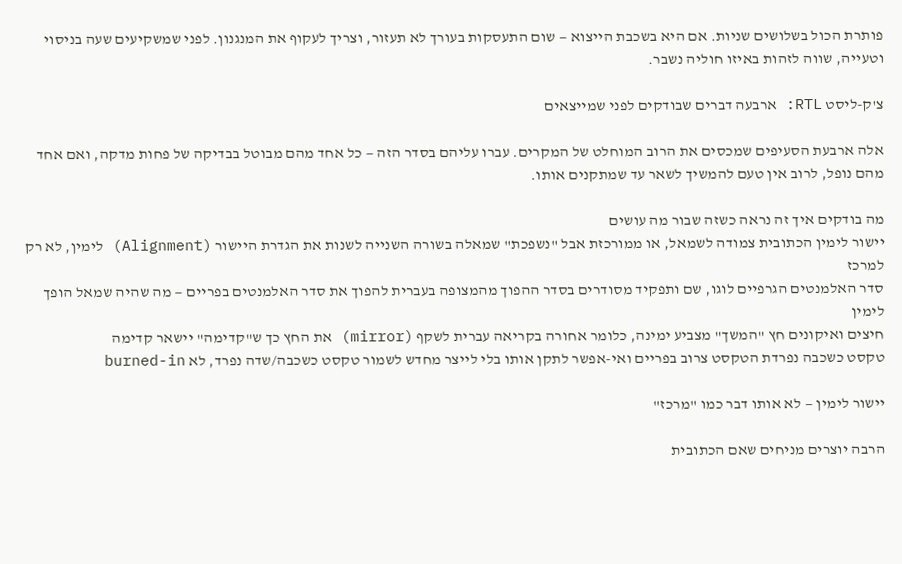פותרת הכול בשלושים שניות. אם היא בשכבת הייצוא — שום התעסקות בעורך לא תעזור, וצריך לעקוף את המנגנון. לפני שמשקיעים שעה בניסוי וטעייה, שווה לזהות באיזו חוליה נשבר.

צ'ק-ליסט RTL: ארבעה דברים שבודקים לפני שמייצאים

אלה ארבעת הסעיפים שמכסים את הרוב המוחלט של המקרים. עברו עליהם בסדר הזה — כל אחד מהם מבוטל בבדיקה של פחות מדקה, ואם אחד מהם נופל, לרוב אין טעם להמשיך לשאר עד שמתקנים אותו.

מה בודקים איך זה נראה כשזה שבור מה עושים
יישור לימין הכתובית צמודה לשמאל, או ממורכזת אבל "נשפכת" שמאלה בשורה השנייה לשנות את הגדרת היישור (Alignment) לימין, לא רק למרכז
סדר האלמנטים הגרפיים לוגו, שם ותפקיד מסודרים בסדר ההפוך מהמצופה בעברית להפוך את סדר האלמנטים בפריים — מה שהיה שמאל הופך לימין
חיצים ואיקונים חץ "המשך" מצביע ימינה, כלומר אחורה בקריאה עברית לשקף (mirror) את החץ כך ש"קדימה" יישאר קדימה
טקסט כשכבה נפרדת הטקסט צרוב בפריים ואי-אפשר לתקן אותו בלי לייצר מחדש לשמור טקסט כשכבה/שדה נפרד, לא burned-in

יישור לימין — לא אותו דבר כמו "מרכז"

הרבה יוצרים מניחים שאם הכתובית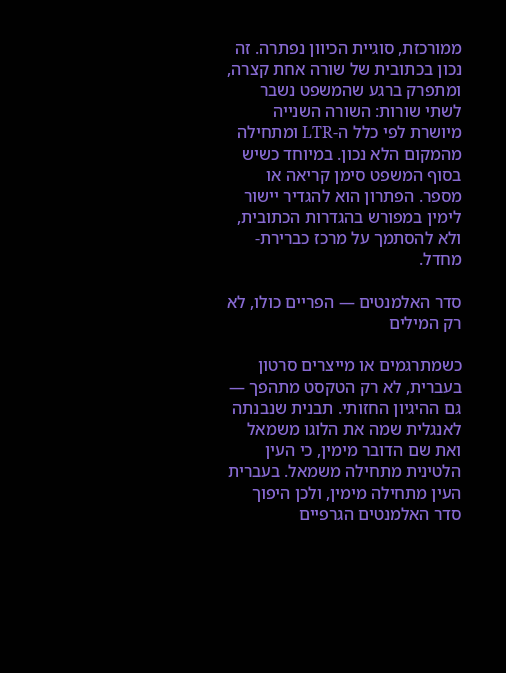ממורכזת, סוגיית הכיוון נפתרה. זה נכון בכתובית של שורה אחת קצרה, ומתפרק ברגע שהמשפט נשבר לשתי שורות: השורה השנייה מיושרת לפי כלל ה-LTR ומתחילה מהמקום הלא נכון. במיוחד כשיש בסוף המשפט סימן קריאה או מספר. הפתרון הוא להגדיר יישור לימין במפורש בהגדרות הכתובית, ולא להסתמך על מרכז כברירת-מחדל.

סדר האלמנטים — הפריים כולו, לא רק המילים

כשמתרגמים או מייצרים סרטון בעברית, לא רק הטקסט מתהפך — גם ההיגיון החזותי. תבנית שנבנתה לאנגלית שמה את הלוגו משמאל ואת שם הדובר מימין, כי העין הלטינית מתחילה משמאל. בעברית העין מתחילה מימין, ולכן היפוך סדר האלמנטים הגרפיים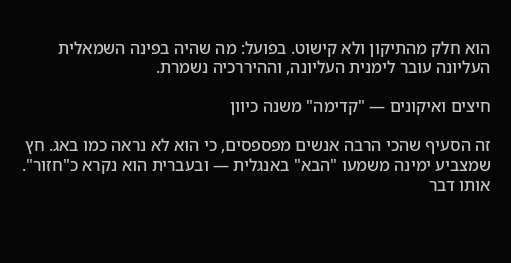הוא חלק מהתיקון ולא קישוט. בפועל: מה שהיה בפינה השמאלית העליונה עובר לימנית העליונה, וההיררכיה נשמרת.

חיצים ואיקונים — "קדימה" משנה כיוון

זה הסעיף שהכי הרבה אנשים מפספסים, כי הוא לא נראה כמו באג. חץ שמצביע ימינה משמעו "הבא" באנגלית — ובעברית הוא נקרא כ"חזור". אותו דבר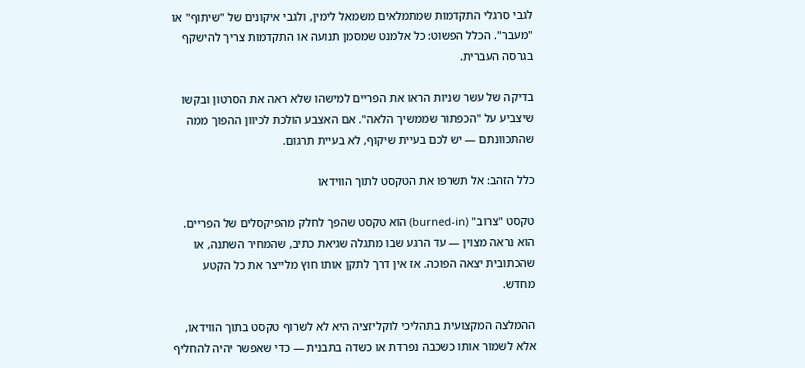לגבי סרגלי התקדמות שמתמלאים משמאל לימין, ולגבי איקונים של "שיתוף" או "מעבר". הכלל הפשוט: כל אלמנט שמסמן תנועה או התקדמות צריך להישקף בגרסה העברית.

בדיקה של עשר שניות הראו את הפריים למישהו שלא ראה את הסרטון ובקשו שיצביע על "הכפתור שממשיך הלאה". אם האצבע הולכת לכיוון ההפוך ממה שהתכוונתם — יש לכם בעיית שיקוף, לא בעיית תרגום.

כלל הזהב: אל תשרפו את הטקסט לתוך הווידאו

טקסט "צרוב" (burned-in) הוא טקסט שהפך לחלק מהפיקסלים של הפריים. הוא נראה מצוין — עד הרגע שבו מתגלה שגיאת כתיב, שהמחיר השתנה, או שהכתובית יצאה הפוכה. אז אין דרך לתקן אותו חוץ מלייצר את כל הקטע מחדש.

ההמלצה המקצועית בתהליכי לוקליזציה היא לא לשרוף טקסט בתוך הווידאו, אלא לשמור אותו כשכבה נפרדת או כשדה בתבנית — כדי שאפשר יהיה להחליף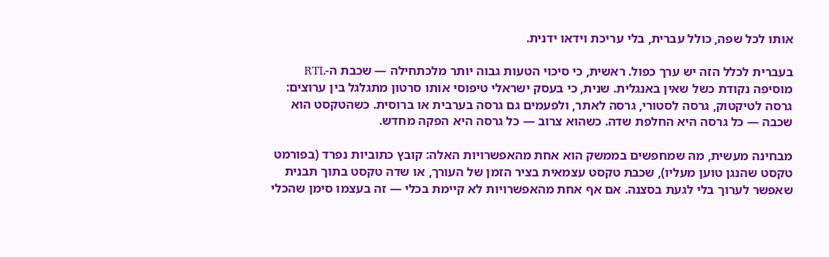אותו לכל שפה, כולל עברית, בלי עריכת וידאו ידנית.

בעברית לכלל הזה יש ערך כפול. ראשית, כי סיכוי הטעות גבוה יותר מלכתחילה — שכבת ה-RTL מוסיפה נקודת כשל שאין באנגלית. שנית, כי בעסק ישראלי טיפוסי אותו סרטון מתגלגל בין ערוצים: גרסה לטיקטוק, גרסה לסטורי, גרסה לאתר, ולפעמים גם גרסה בערבית או ברוסית. כשהטקסט הוא שכבה — כל גרסה היא החלפת שדה. כשהוא צרוב — כל גרסה היא הפקה מחדש.

מבחינה מעשית, מה שמחפשים בממשק הוא אחת מהאפשרויות האלה: קובץ כתוביות נפרד (בפורמט טקסט שהנגן טוען מעליו), שכבת טקסט עצמאית בציר הזמן של העורך, או שדה טקסט בתוך תבנית שאפשר לערוך בלי לגעת בסצנה. אם אף אחת מהאפשרויות לא קיימת בכלי — זה בעצמו סימן שהכלי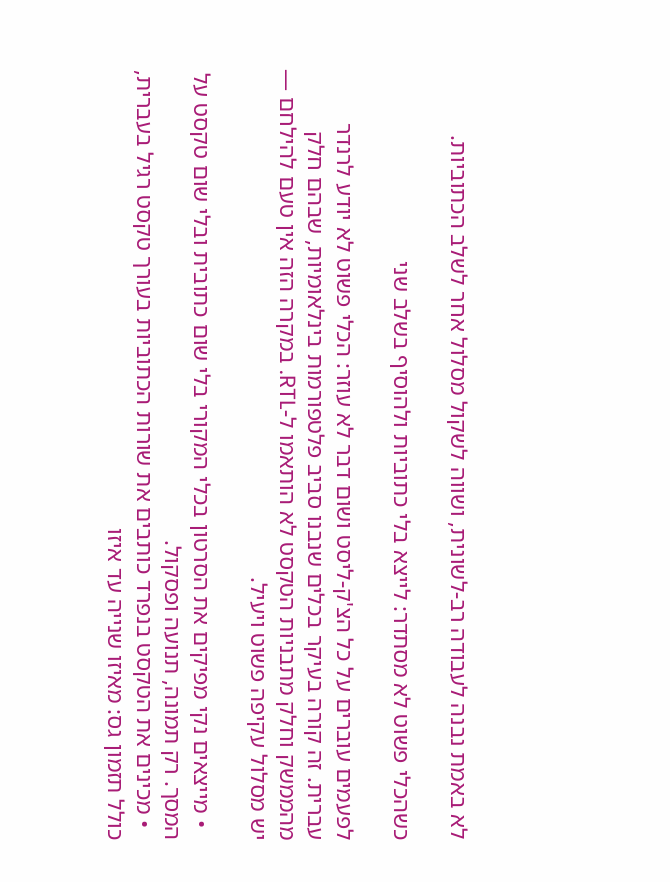לא באמת נבנה לעבודה רב-לשונית, ושווה לשקול מסלול אחר לשלב הכתוביות.

כשהכלי פשוט לא מסתדר: לייצא בלי כתוביות ולהוסיף בשלב שני

לפעמים עוברים על כל הצ'ק-ליסט ושום דבר לא עוזר: הכלי פשוט לא יודע לרנדר עברית. זה קורה בעיקר בכלים שנבנו סביב פלטפורמות בינלאומיות, שבהם חלק מהממשק וחלק מתבניות הטקסט לא הותאמו ל-RTL. במקרה הזה אין טעם להילחם — יש מסלול עקיפה פשוט ויעיל.

  • מייצאים נקי מפיקים את הסרטון בכלי המקורי בלי שום כתובית ובלי שום טקסט על המסך. רק תמונה, תנועה ופסקול.
  • מכינים את הטקסט בנפרד כותבים את שורות הכתוביות בעורך טקסט רגיל בעברית, כולל תזמון גס: מאיזו שנייה עד איזו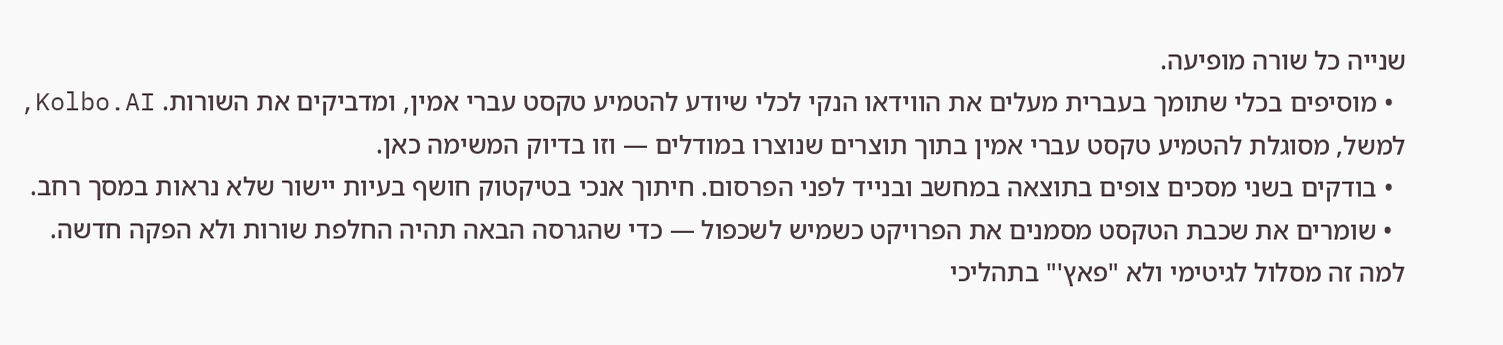שנייה כל שורה מופיעה.
  • מוסיפים בכלי שתומך בעברית מעלים את הווידאו הנקי לכלי שיודע להטמיע טקסט עברי אמין, ומדביקים את השורות. Kolbo.AI, למשל, מסוגלת להטמיע טקסט עברי אמין בתוך תוצרים שנוצרו במודלים — וזו בדיוק המשימה כאן.
  • בודקים בשני מסכים צופים בתוצאה במחשב ובנייד לפני הפרסום. חיתוך אנכי בטיקטוק חושף בעיות יישור שלא נראות במסך רחב.
  • שומרים את שכבת הטקסט מסמנים את הפרויקט כשמיש לשכפול — כדי שהגרסה הבאה תהיה החלפת שורות ולא הפקה חדשה.
למה זה מסלול לגיטימי ולא "פאץ'" בתהליכי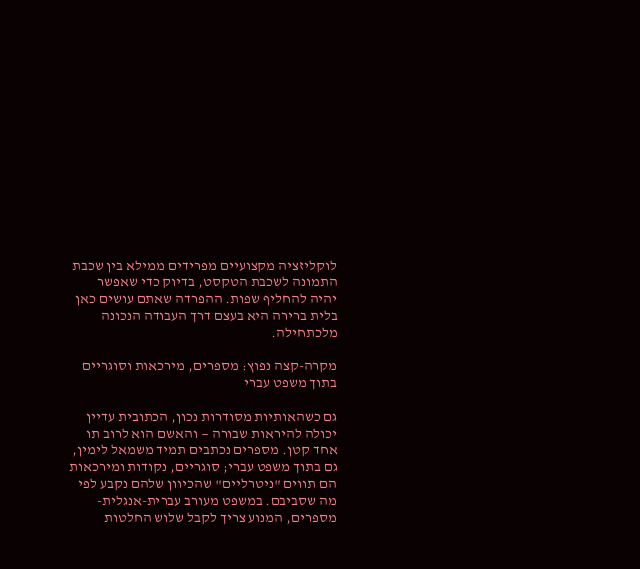לוקליזציה מקצועיים מפרידים ממילא בין שכבת התמונה לשכבת הטקסט, בדיוק כדי שאפשר יהיה להחליף שפות. ההפרדה שאתם עושים כאן בלית ברירה היא בעצם דרך העבודה הנכונה מלכתחילה.

מקרה-קצה נפוץ: מספרים, מירכאות וסוגריים בתוך משפט עברי

גם כשהאותיות מסודרות נכון, הכתובית עדיין יכולה להיראות שבורה — והאשם הוא לרוב תו אחד קטן. מספרים נכתבים תמיד משמאל לימין, גם בתוך משפט עברי; סוגריים, נקודות ומירכאות הם תווים "ניטרליים" שהכיוון שלהם נקבע לפי מה שסביבם. במשפט מעורב עברית-אנגלית-מספרים, המנוע צריך לקבל שלוש החלטות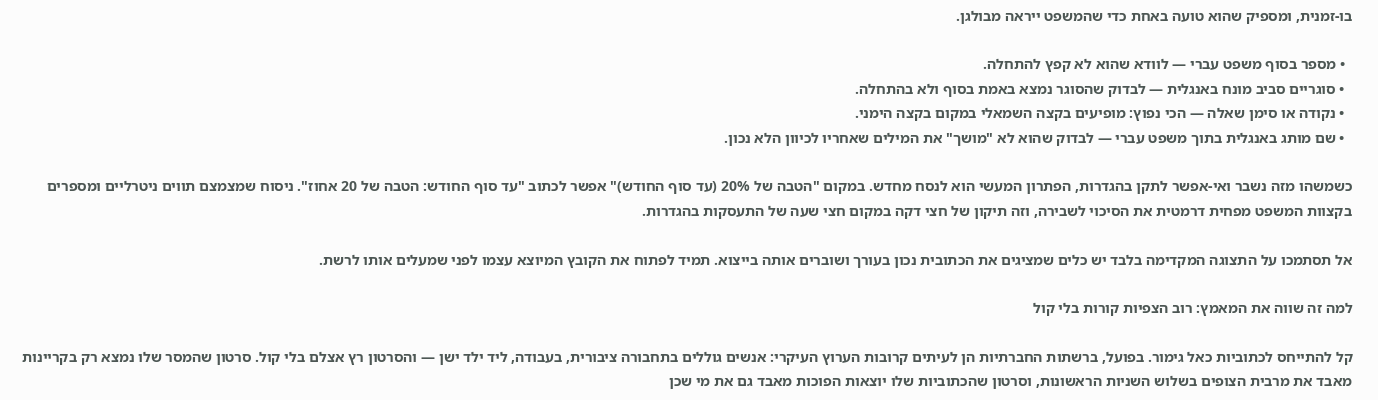בו-זמנית, ומספיק שהוא טועה באחת כדי שהמשפט ייראה מבולגן.

  • מספר בסוף משפט עברי — לוודא שהוא לא קפץ להתחלה.
  • סוגריים סביב מונח באנגלית — לבדוק שהסוגר נמצא באמת בסוף ולא בהתחלה.
  • נקודה או סימן שאלה — הכי נפוץ: מופיעים בקצה השמאלי במקום בקצה הימני.
  • שם מותג באנגלית בתוך משפט עברי — לבדוק שהוא לא "מושך" את המילים שאחריו לכיוון הלא נכון.

כשמשהו מזה נשבר ואי-אפשר לתקן בהגדרות, הפתרון המעשי הוא לנסח מחדש. במקום "הטבה של 20% (עד סוף החודש)" אפשר לכתוב "עד סוף החודש: הטבה של 20 אחוז". ניסוח שמצמצם תווים ניטרליים ומספרים בקצוות המשפט מפחית דרמטית את הסיכוי לשבירה, וזה תיקון של חצי דקה במקום חצי שעה של התעסקות בהגדרות.

אל תסתמכו על התצוגה המקדימה בלבד יש כלים שמציגים את הכתובית נכון בעורך ושוברים אותה בייצוא. תמיד לפתוח את הקובץ המיוצא עצמו לפני שמעלים אותו לרשת.

למה זה שווה את המאמץ: רוב הצפיות קורות בלי קול

קל להתייחס לכתוביות כאל גימור. בפועל, ברשתות החברתיות הן לעיתים קרובות הערוץ העיקרי: אנשים גוללים בתחבורה ציבורית, בעבודה, ליד ילד ישן — והסרטון רץ אצלם בלי קול. סרטון שהמסר שלו נמצא רק בקריינות מאבד את מרבית הצופים בשלוש השניות הראשונות, וסרטון שהכתוביות שלו יוצאות הפוכות מאבד גם את מי שכן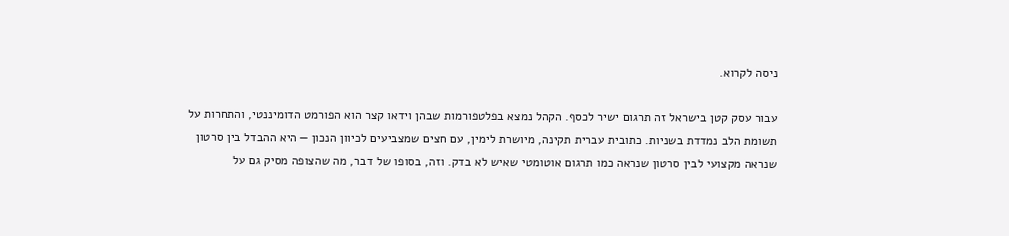ניסה לקרוא.

עבור עסק קטן בישראל זה תרגום ישיר לכסף. הקהל נמצא בפלטפורמות שבהן וידאו קצר הוא הפורמט הדומיננטי, והתחרות על תשומת הלב נמדדת בשניות. כתובית עברית תקינה, מיושרת לימין, עם חצים שמצביעים לכיוון הנכון — היא ההבדל בין סרטון שנראה מקצועי לבין סרטון שנראה כמו תרגום אוטומטי שאיש לא בדק. וזה, בסופו של דבר, מה שהצופה מסיק גם על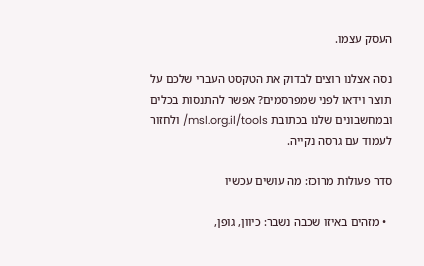העסק עצמו.

נסה אצלנו רוצים לבדוק את הטקסט העברי שלכם על תוצר וידאו לפני שמפרסמים? אפשר להתנסות בכלים ובמחשבונים שלנו בכתובת msl.org.il/tools/ ולחזור לעמוד עם גרסה נקייה.

סדר פעולות מרוכז: מה עושים עכשיו

  • מזהים באיזו שכבה נשבר: כיוון, גופן,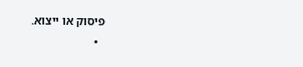פיסוק או ייצוא.
  •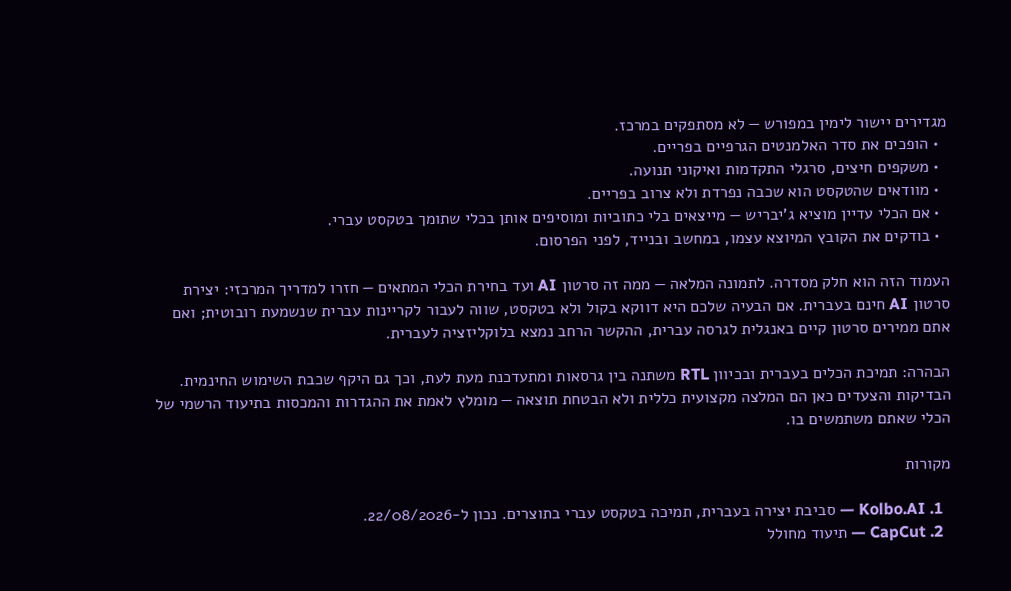מגדירים יישור לימין במפורש — לא מסתפקים במרכז.
  • הופכים את סדר האלמנטים הגרפיים בפריים.
  • משקפים חיצים, סרגלי התקדמות ואיקוני תנועה.
  • מוודאים שהטקסט הוא שכבה נפרדת ולא צרוב בפריים.
  • אם הכלי עדיין מוציא ג'יבריש — מייצאים בלי כתוביות ומוסיפים אותן בכלי שתומך בטקסט עברי.
  • בודקים את הקובץ המיוצא עצמו, במחשב ובנייד, לפני הפרסום.

העמוד הזה הוא חלק מסדרה. לתמונה המלאה — ממה זה סרטון AI ועד בחירת הכלי המתאים — חזרו למדריך המרכזי: יצירת סרטון AI חינם בעברית. אם הבעיה שלכם היא דווקא בקול ולא בטקסט, שווה לעבור לקריינות עברית שנשמעת רובוטית; ואם אתם ממירים סרטון קיים באנגלית לגרסה עברית, ההקשר הרחב נמצא בלוקליזציה לעברית.

הבהרה: תמיכת הכלים בעברית ובכיוון RTL משתנה בין גרסאות ומתעדכנת מעת לעת, וכך גם היקף שכבת השימוש החינמית. הבדיקות והצעדים כאן הם המלצה מקצועית כללית ולא הבטחת תוצאה — מומלץ לאמת את ההגדרות והמכסות בתיעוד הרשמי של הכלי שאתם משתמשים בו.

מקורות

  1. Kolbo.AI — סביבת יצירה בעברית, תמיכה בטקסט עברי בתוצרים. נכון ל-22/08/2026.
  2. CapCut — תיעוד מחולל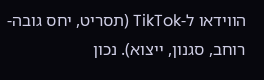הווידאו ל-TikTok (תסריט, יחס גובה-רוחב, סגנון, ייצוא). נכון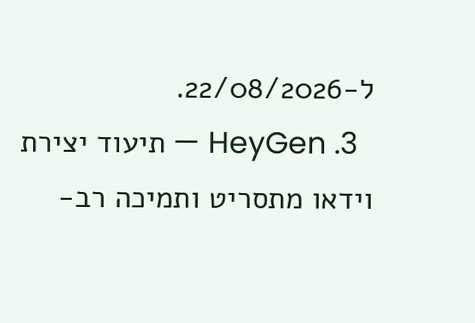ל-22/08/2026.
  3. HeyGen — תיעוד יצירת וידאו מתסריט ותמיכה רב-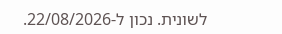לשונית. נכון ל-22/08/2026.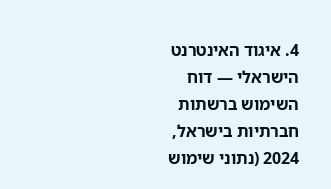4. איגוד האינטרנט הישראלי — דוח השימוש ברשתות חברתיות בישראל, 2024 (נתוני שימוש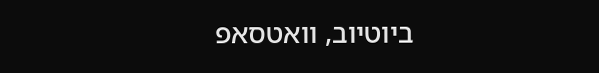ביוטיוב, וואטסאפ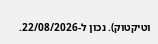וטיקטוק). נכון ל-22/08/2026.